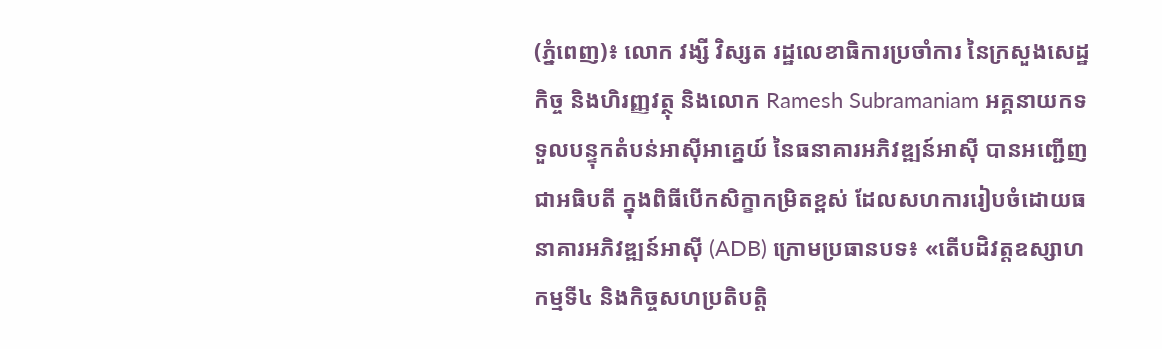(ភ្នំពេញ)៖ លោក វង្សី វិស្សត រដ្ឋលេខាធិការប្រចាំការ នៃក្រសួងសេដ្ឋកិច្ច និងហិរញ្ញវត្ថុ និងលោក Ramesh Subramaniam អគ្គនាយកទទួលបន្ទុកតំបន់អាស៊ីអាគ្នេយ៍ នៃធនាគារអភិវឌ្ឍន៍អាស៊ី បានអញ្ជើញជាអធិបតី ក្នុងពិធីបើកសិក្ខាកម្រិតខ្ពស់ ដែលសហការរៀបចំដោយធនាគារអភិវឌ្ឍន៍អាស៊ី (ADB) ក្រោមប្រធានបទ៖ «តើបដិវត្តឧស្សាហកម្មទី៤ និងកិច្ចសហប្រតិបត្តិ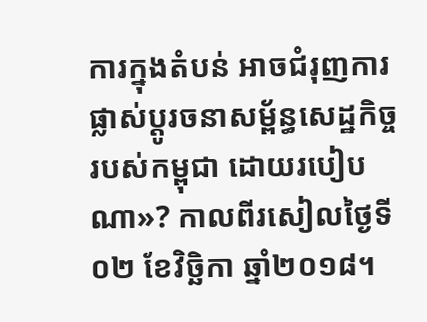ការក្នុងតំបន់ អាចជំរុញការផ្លាស់ប្តូរចនាសម្ព័ន្ធសេដ្ឋកិច្ចរបស់កម្ពុជា ដោយរបៀបណា»? កាលពីរសៀលថ្ងៃទី០២ ខែវិច្ឆិកា ឆ្នាំ២០១៨។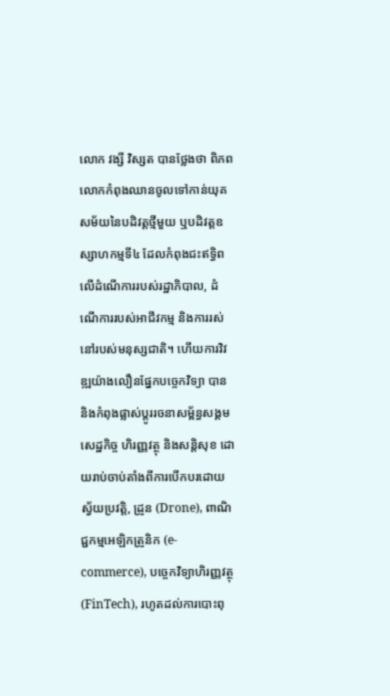លោក វង្សី វិស្សត បានថ្លែងថា ពិភពលោកកំពុងឈានចូលទៅកាន់យុគសម័យនៃបដិវត្តថ្មីមួយ ឬបដិវត្តឧស្សាហកម្មទី៤ ដែលកំពុងជះឥទ្ធិពលើដំណើការរបស់រដ្ឋាភិបាល, ដំណើការរបស់អាជីវកម្ម និងការរស់នៅរបស់មនុស្សជាតិ។ ហើយការវិវឌ្ឍយ៉ាងលឿនផ្នែកបច្ចេកវិទ្យា បាន និងកំពុងផ្លាស់ប្តូររចនាសម្ព័ន្ធសង្គម សេដ្ឋកិច្ច ហិរញ្ញវត្ថុ និងសន្តិសុខ ដោយរាប់ចាប់តាំងពីការបើកបរដោយស្វ័យប្រវត្តិ, ដ្រូន (Drone), ពាណិជ្ជកម្មអេឡិកត្រូនិក (e-commerce), បច្ចេកវិទ្យាហិរញ្ញវត្ថុ (FinTech), រហូតដល់ការបោះពុ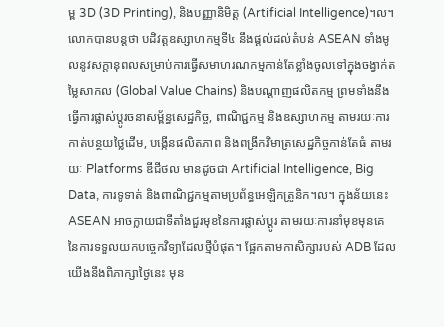ម្ព 3D (3D Printing), និងបញ្ញានិមិត្ត (Artificial Intelligence)។ល។
លោកបានបន្តថា បដិវត្តឧស្សាហកម្មទី៤ នឹងផ្តល់ដល់តំបន់ ASEAN ទាំងមូលនូវសក្តានុពលសម្រាប់ការធ្វើសមាហរណកម្មកាន់តែខ្លាំងចូលទៅក្នុងចង្វាក់តម្លៃសាកល (Global Value Chains) និងបណ្តាញផលិតកម្ម ព្រមទាំងនឹងធ្វើការផ្លាស់ប្តូរចនាសម្ព័ន្ធសេដ្ឋកិច្ច, ពាណិជ្ជកម្ម និងឧស្សាហកម្ម តាមរយៈការកាត់បន្ថយថ្លៃដើម, បង្កើនផលិតភាព និងពង្រីកវិមាត្រសេដ្ឋកិច្ចកាន់តែធំ តាមរយៈ Platforms ឌីជីថល មានដូចជា Artificial Intelligence, Big Data, ការទូទាត់ និងពាណិជ្ជកម្មតាមប្រព័ន្ធអេឡិកត្រូនិក។ល។ ក្នុងន័យនេះ ASEAN អាចក្លាយជាទីតាំងជួរមុខនៃការផ្លាស់ប្តូរ តាមរយៈការនាំមុខមុនគេ នៃការទទួលយកបច្ចេកវិទ្យាដែលថ្មីបំផុត។ ផ្អែកតាមកាសិក្សារបស់ ADB ដែលយើងនឹងពិភាក្សាថ្ងៃនេះ មុន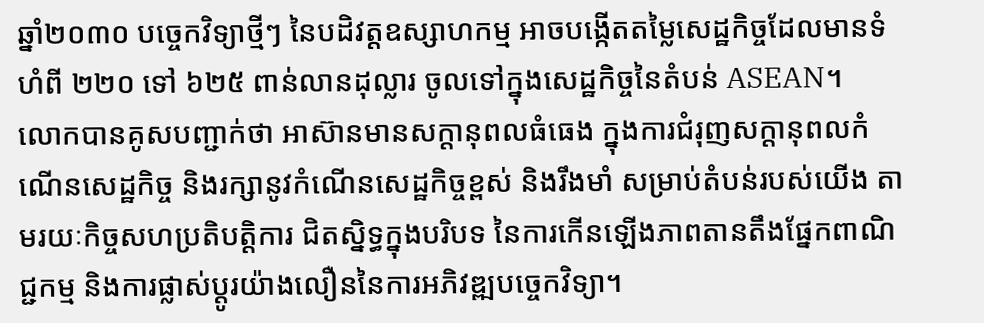ឆ្នាំ២០៣០ បច្ចេកវិទ្យាថ្មីៗ នៃបដិវត្តឧស្សាហកម្ម អាចបង្កើតតម្លៃសេដ្ឋកិច្ចដែលមានទំហំពី ២២០ ទៅ ៦២៥ ពាន់លានដុល្លារ ចូលទៅក្នុងសេដ្ឋកិច្ចនៃតំបន់ ASEAN។
លោកបានគូសបញ្ជាក់ថា អាស៊ានមានសក្តានុពលធំធេង ក្នុងការជំរុញសក្តានុពលកំណើនសេដ្ឋកិច្ច និងរក្សានូវកំណើនសេដ្ឋកិច្ចខ្ពស់ និងរឹងមាំ សម្រាប់តំបន់របស់យើង តាមរយៈកិច្ចសហប្រតិបត្តិការ ជិតស្និទ្ធក្នុងបរិបទ នៃការកើនឡើងភាពតានតឹងផ្នែកពាណិជ្ជកម្ម និងការផ្លាស់ប្តូរយ៉ាងលឿននៃការអភិវឌ្ឍបច្ចេកវិទ្យា។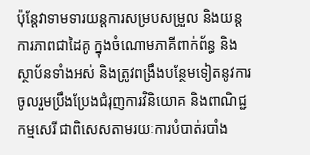ប៉ុន្តែវាទាមទារយន្តការសម្របសម្រួល និងយន្តការភាពជាដៃគូ ក្នុងចំណោមភាគីពាក់ព័ន្ធ និងស្ថាប័នទាំងអស់ និងត្រូវពង្រឹងបន្ថែមទៀតនូវការចូលរួមប្រឹងប្រែងជំរុញការវិនិយោគ និងពាណិជ្ជកម្មសេរី ជាពិសេសតាមរយៈការបំបាត់របាំង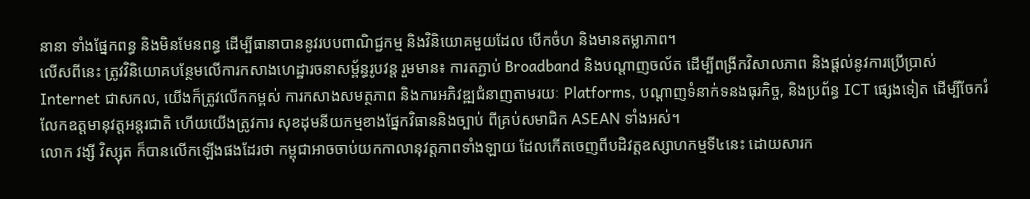នានា ទាំងផ្នែកពន្ធ និងមិនមែនពន្ធ ដើម្បីធានាបាននូវរបបពាណិជ្ជកម្ម និងវិនិយោគមួយដែល បើកចំហ និងមានតម្លាភាព។
លើសពីនេះ ត្រូវវិនិយោគបន្ថែមលើការកសាងហេដ្ឋារចនាសម្ព័ន្ធរូបវន្ត រួមមាន៖ ការតភ្ជាប់ Broadband និងបណ្តាញចល័ត ដើម្បីពង្រីកវិសាលភាព និងផ្តល់នូវការប្រើប្រាស់ Internet ជាសកល, យើងក៏ត្រូវលើកកម្ពស់ ការកសាងសមត្ថភាព និងការអភិវឌ្ឍជំនាញតាមរយៈ Platforms, បណ្តាញទំនាក់ទនងធុរកិច្ច, និងប្រព័ន្ធ ICT ផ្សេងទៀត ដើម្បីចែករំលែកឧត្តមានុវត្តអន្តរជាតិ ហើយយើងត្រូវការ សុខដុមនីយកម្មខាងផ្នែកវិធាននិងច្បាប់ ពីគ្រប់សមាជិក ASEAN ទាំងអស់។
លោក វង្សី វិស្សុត ក៏បានលើកឡើងផងដែរថា កម្ពុជាអាចចាប់យកកាលានុវត្តភាពទាំងឡាយ ដែលកើតចេញពីបដិវត្តឧស្សាហកម្មទី៤នេះ ដោយសារក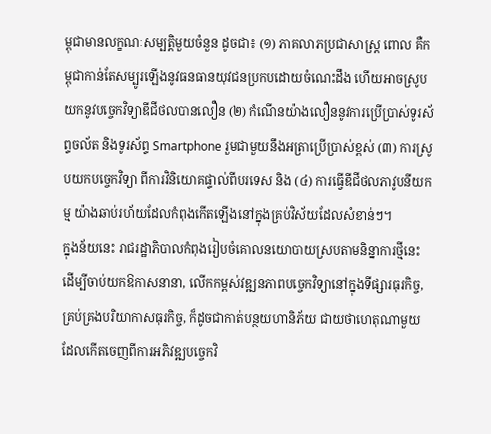ម្ពុជាមានលក្ខណៈសម្បត្តិមួយចំនួន ដូចជា៖ (១) ភាគលាភប្រជាសាស្ត្រ ពោល គឺកម្ពុជាកាន់តែសម្បូរឡើងនូវធនធានយុវជនប្រកបដោយចំណេះដឹង ហើយអាចស្រូបយកនូវបច្ចេកវិទ្យាឌីជីថលបានលឿន (២) កំណើនយ៉ាងលឿននូវការប្រើប្រាស់ទូរស័ព្ទចល័ត និងទូរស័ព្ទ Smartphone រួមជាមួយនឹងអត្រាប្រើប្រាស់ខ្ពស់ (៣) ការស្រូបយកបច្ចេកវិទ្យា ពីការវិនិយោគផ្ទាល់ពីបរទេស និង (៤) ការធ្វើឌីជីថលភាវូបនីយកម្ម យ៉ាងឆាប់រហ័យដែលកំពុងកើតឡើងនៅក្នុងគ្រប់វិស័យដែលសំខាន់ៗ។
ក្នុងន័យនេះ រាជរដ្ឋាភិបាលកំពុងរៀបចំគោលនយោបាយស្របតាមនិន្នាការថ្មីនេះ ដើម្បីចាប់យកឱកាសនានា, លើកកម្ពស់វឌ្ឍនភាពបច្ចេកវិទ្យានៅក្នុងទីផ្សារធុរកិច្ច, គ្រប់គ្រងបរិយាកាសធុរកិច្ច, ក៏ដូចជាកាត់បន្ថយហានិភ័យ ជាយថាហេតុណាមួយ ដែលកើតចេញពីការអភិវឌ្ឍបច្ចេកវិ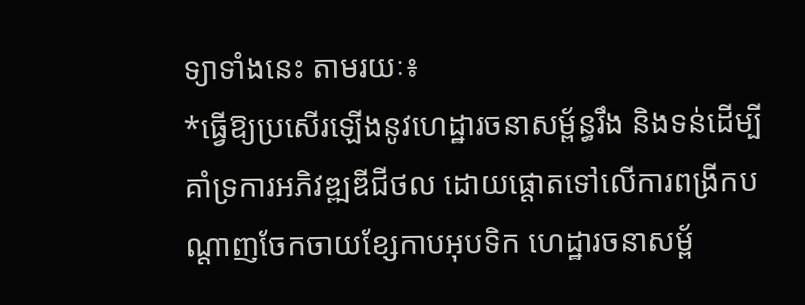ទ្យាទាំងនេះ តាមរយៈ៖
*ធ្វើឱ្យប្រសើរឡើងនូវហេដ្ឋារចនាសម្ព័ន្ធរឹង និងទន់ដើម្បីគាំទ្រការអភិវឌ្ឍឌីជីថល ដោយផ្តោតទៅលើការពង្រីកបណ្តាញចែកចាយខ្សែកាបអុបទិក ហេដ្ឋារចនាសម្ព័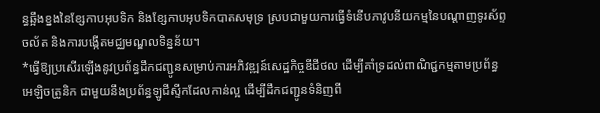ន្ធឆ្អឹងខ្នងនៃខ្សែកាបអុបទិក និងខ្សែកាបអុបទិកបាតសមុទ្រ ស្របជាមួយការធ្វើទំនើបភាវូបនីយកម្មនៃបណ្តាញទូរស័ព្ទចល័ត និងការបង្កើតមជ្ឈមណ្ឌលទិន្នន័យ។
*ធ្វើឱ្យប្រសើរឡើងនូវប្រព័ន្ធដឹកជញ្ជូនសម្រាប់ការអភិវឌ្ឍន៍សេដ្ឋកិច្ចឌីជីថល ដើម្បីគាំទ្រដល់ពាណិជ្ជកម្មតាមប្រព័ន្ធអេឡិចត្រូនិក ជាមួយនឹងប្រព័ន្ធឡូជីស្ទីកដែលកាន់ល្អ ដើម្បីដឹកជញ្ជូនទំនិញពី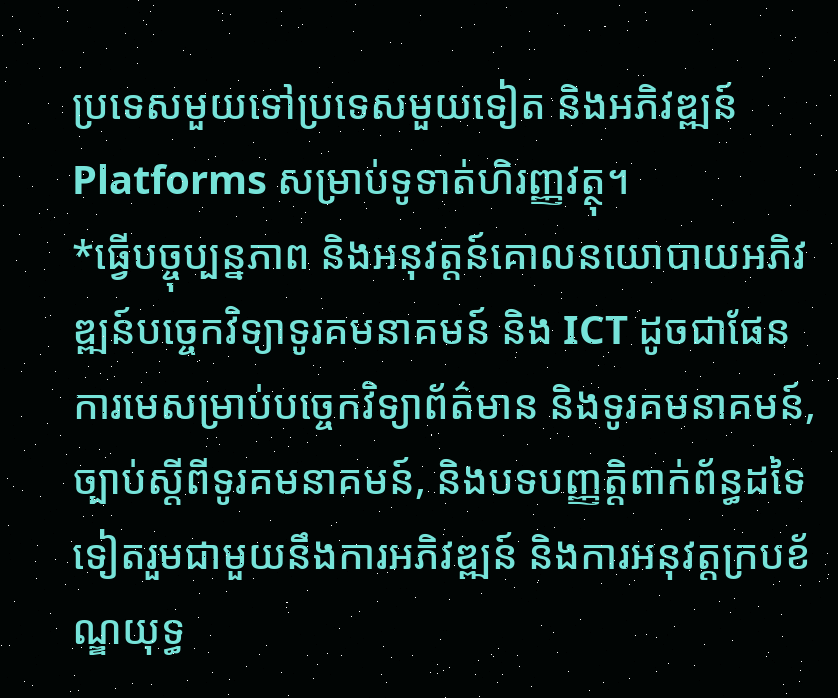ប្រទេសមួយទៅប្រទេសមួយទៀត និងអភិវឌ្ឍន៍ Platforms សម្រាប់ទូទាត់ហិរញ្ញវត្ថុ។
*ធ្វើបច្ចុប្បន្នភាព និងអនុវត្តន៍គោលនយោបាយអភិវឌ្ឍន៍បច្ចេកវិទ្យាទូរគមនាគមន៍ និង ICT ដូចជាផែនការមេសម្រាប់បច្ចេកវិទ្យាព័ត៌មាន និងទូរគមនាគមន៍, ច្បាប់ស្តីពីទូរគមនាគមន៍, និងបទបញ្ញត្តិពាក់ព័ន្ធដទៃទៀតរួមជាមួយនឹងការអភិវឌ្ឍន៍ និងការអនុវត្តក្របខ័ណ្ឌយុទ្ធ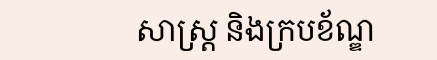សាស្រ្ត និងក្របខ័ណ្ឌ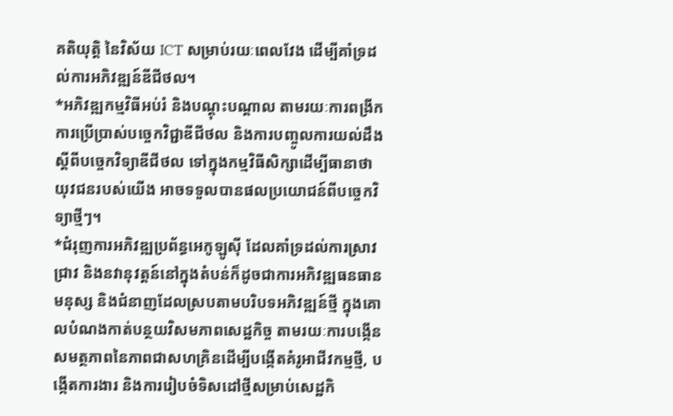គតិយុត្តិ នៃវិស័យ ICT សម្រាប់រយៈពេលវែង ដើម្បីគាំទ្រដល់ការអភិវឌ្ឍន៍ឌីជីថល។
*អភិវឌ្ឍកម្មវិធីអប់រំ និងបណ្តុះបណ្តាល តាមរយៈការពង្រីកការប្រើប្រាស់បច្ចេកវិជ្ជាឌីជីថល និងការបញ្ចូលការយល់ដឹងស្ដីពីបច្ចេកវិទ្យាឌីជីថល ទៅក្នុងកម្មវិធីសិក្សាដើម្បីធានាថាយុវជនរបស់យើង អាចទទួលបានផលប្រយោជន៍ពីបច្ចេកវិទ្យាថ្មីៗ។
*ជំរុញការអភិវឌ្ឍប្រព័ន្ធអេកូឡូស៊ី ដែលគាំទ្រដល់ការស្រាវជ្រាវ និងនវានុវត្តន៍នៅក្នុងតំបន់ក៏ដូចជាការអភិវឌ្ឍធនធានមនុស្ស និងជំនាញដែលស្របតាមបរិបទអភិវឌ្ឍន៍ថ្មី ក្នុងគោលបំណងកាត់បន្ថយវិសមភាពសេដ្ឋកិច្ច តាមរយៈការបង្កើនសមត្ថភាពនៃភាពជាសហគ្រិនដើម្បីបង្កើតគំរូអាជីវកម្មថ្មី, បង្កើតការងារ និងការរៀបចំទិសដៅថ្មីសម្រាប់សេដ្ឋកិ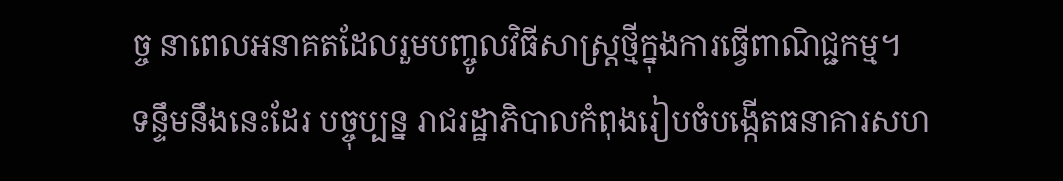ច្ច នាពេលអនាគតដែលរួមបញ្ចូលវិធីសាស្រ្តថ្មីក្នុងការធ្វើពាណិជ្ជកម្ម។
ទន្ទឹមនឹងនេះដែរ បច្ចុប្បន្ន រាជរដ្ឋាភិបាលកំពុងរៀបចំបង្កើតធនាគារសហ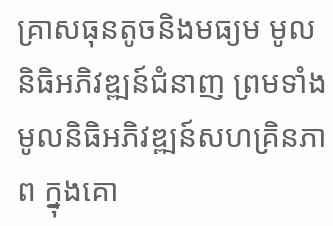គ្រាសធុនតូចនិងមធ្យម មូលនិធិអភិវឌ្ឍន៍ជំនាញ ព្រមទាំងមូលនិធិអភិវឌ្ឍន៍សហគ្រិនភាព ក្នុងគោ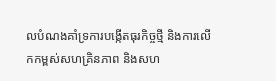លបំណងគាំទ្រការបង្កើតធុរកិច្ចថ្មី និងការលើកកម្ពស់សហគ្រិនភាព និងសហ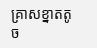គ្រាសខ្នាតតូច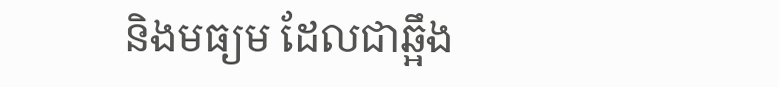និងមធ្យម ដែលជាឆ្អឹង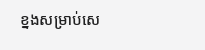ខ្នងសម្រាប់សេ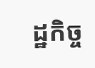ដ្ឋកិច្ច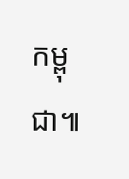កម្ពុជា៕